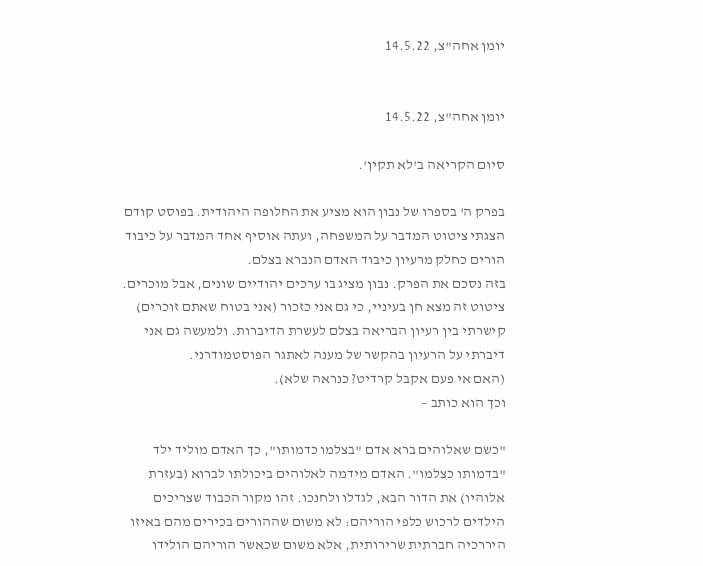יומן אחה"צ, 14.5.22


יומן אחה"צ, 14.5.22

סיום הקריאה ב'לא תקין'.

בפרק ה' בספרו של נבון הוא מציע את החלופה היהודית. בפוסט קודם הצגתי ציטוט המדבר על המשפחה, ועתה אוסיף אחד המדבר על כיבוד הורים כחלק מרעיון כיבוד האדם הנברא בצלם.
בזה נסכם את הפרק. נבון מציג בו ערכים יהודיים שונים, אבל מוכרים. ציטוט זה מצא חן בעיניי, כי גם אני כזכור (אני בטוח שאתם זוכרים) קישרתי בין רעיון הבריאה בצלם לעשרת הדיברות. ולמעשה גם אני דיברתי על הרעיון בהקשר של מענה לאתגר הפוסטמודרני.
(האם אי פעם אקבל קרדיט? כנראה שלא).
וכך הוא כותב –

"כשם שאלוהים ברא אדם "בצלמו כדמותו", כך האדם מוליד ילד "בדמותו כצלמו". האדם מידמה לאלוהים ביכולתו לברוא (בעזרת אלוהיו) את הדור הבא, לגדלו ולחנכו. זהו מקור הכבוד שצריכים הילדים לרכוש כלפי הוריהם: לא משום שההורים בכירים מהם באיזו היררכיה חברתית שרירותית, אלא משום שכאשר הוריהם הולידו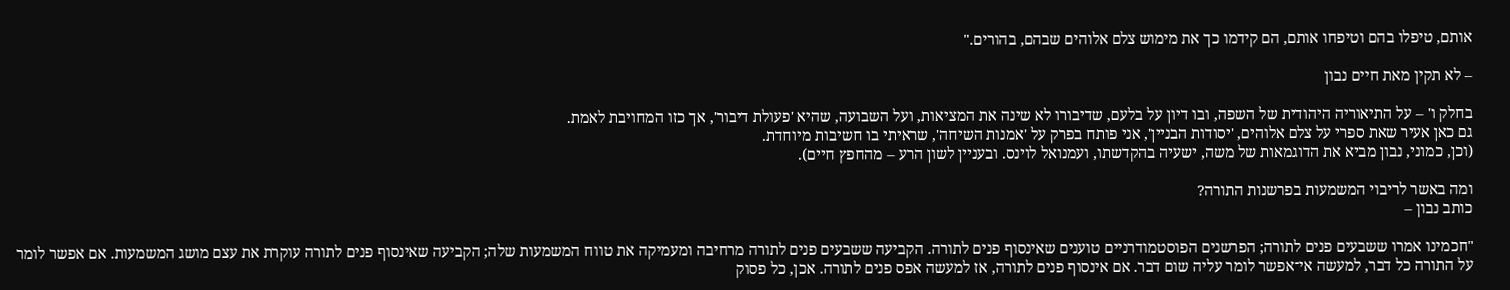אותם, טיפלו בהם וטיפחו אותם, הם קידמו כך את מימוש צלם אלוהים שבהם, בהורים."

– לא תקין מאת חיים נבון

בחלק ו' – על התיאוריה היהודית של השפה, ובו דיון על בלעם, שדיבורו לא שינה את המציאות, ועל השבועה, שהיא 'פעולת דיבור', אך כזו המחויבת לאמת.
גם כאן אעיר שאת ספרי על צלם אלוהים, 'יסודות הבניין', אני פותח בפרק על 'אמנות השיחה', שראיתי בו חשיבות מיוחדת.
(וכן, כמוני, נבון מביא את הדוגמאות של משה, ישעיה בהקדשתו, ועמנואל לוינס. ובעניין לשון הרע – מהחפץ חיים).

ומה באשר לריבוי המשמעות בפרשנות התורה?
כותב נבון –

"חכמינו אמרו ששבעים פנים לתורה; הפרשנים הפוסטמודרניים טוענים שאינסוף פנים לתורה. הקביעה ששבעים פנים לתורה מרחיבה ומעמיקה את טווח המשמעות שלה; הקביעה שאינסוף פנים לתורה עוקרת את עצם מושג המשמעות. אם אפשר לומר על התורה כל דבר, למעשה אי־אפשר לומר עליה שום דבר. אם אינסוף פנים לתורה, אז למעשה אפס פנים לתורה. אכן, כל פסוק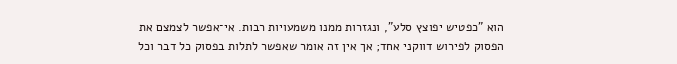הוא "כפטיש יפוצץ סלע", ונגזרות ממנו משמעויות רבות. אי־אפשר לצמצם את הפסוק לפירוש דווקני אחד; אך אין זה אומר שאפשר לתלות בפסוק כל דבר וכל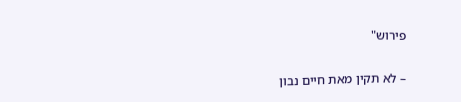פירוש"

– לא תקין מאת חיים נבון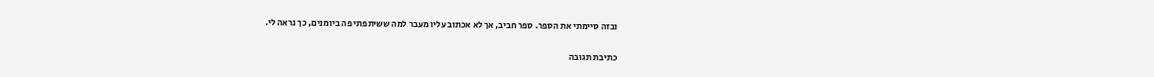ובזה סיימתי את הספר. ספר חביב, אך לא אכתוב עליו מעבר למה ששיתפתי פה ביומנים, כך נראה לי.

כתיבת תגובה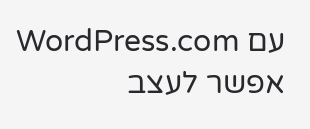עם WordPress.com אפשר לעצב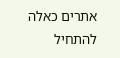אתרים כאלה
להתחיל